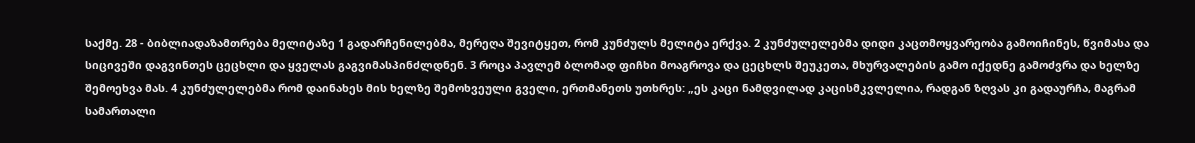საქმე. 28 - ბიბლიადაზამთრება მელიტაზე 1 გადარჩენილებმა, მერეღა შევიტყეთ, რომ კუნძულს მელიტა ერქვა. 2 კუნძულელებმა დიდი კაცთმოყვარეობა გამოიჩინეს, წვიმასა და სიცივეში დაგვინთეს ცეცხლი და ყველას გაგვიმასპინძლდნენ. 3 როცა პავლემ ბლომად ფიჩხი მოაგროვა და ცეცხლს შეუკეთა, მხურვალების გამო იქედნე გამოძვრა და ხელზე შემოეხვა მას. 4 კუნძულელებმა რომ დაინახეს მის ხელზე შემოხვეული გველი, ერთმანეთს უთხრეს: „ეს კაცი ნამდვილად კაცისმკვლელია, რადგან ზღვას კი გადაურჩა, მაგრამ სამართალი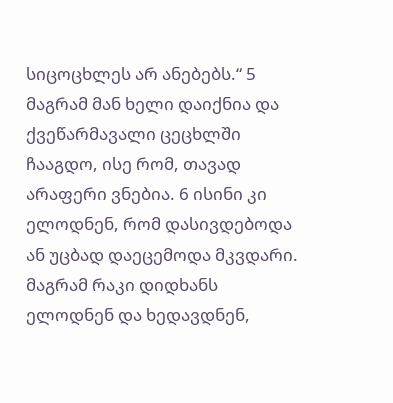სიცოცხლეს არ ანებებს.“ 5 მაგრამ მან ხელი დაიქნია და ქვეწარმავალი ცეცხლში ჩააგდო, ისე რომ, თავად არაფერი ვნებია. 6 ისინი კი ელოდნენ, რომ დასივდებოდა ან უცბად დაეცემოდა მკვდარი. მაგრამ რაკი დიდხანს ელოდნენ და ხედავდნენ,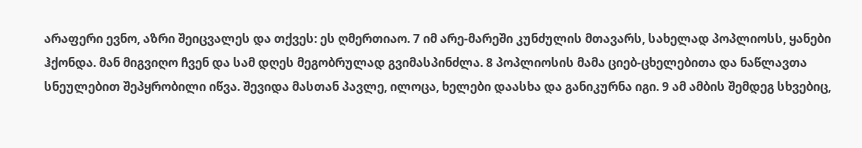არაფერი ევნო, აზრი შეიცვალეს და თქვეს: ეს ღმერთიაო. 7 იმ არე-მარეში კუნძულის მთავარს, სახელად პოპლიოსს, ყანები ჰქონდა. მან მიგვიღო ჩვენ და სამ დღეს მეგობრულად გვიმასპინძლა. 8 პოპლიოსის მამა ციებ-ცხელებითა და ნაწლავთა სნეულებით შეპყრობილი იწვა. შევიდა მასთან პავლე, ილოცა, ხელები დაასხა და განიკურნა იგი. 9 ამ ამბის შემდეგ სხვებიც,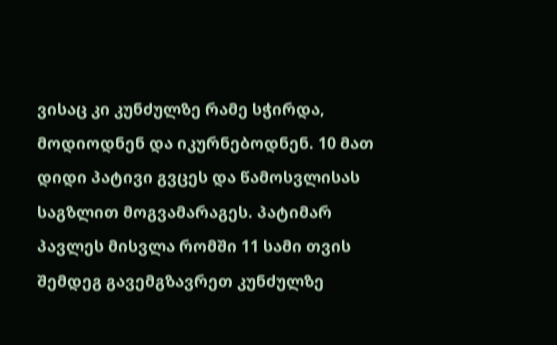ვისაც კი კუნძულზე რამე სჭირდა, მოდიოდნენ და იკურნებოდნენ. 10 მათ დიდი პატივი გვცეს და წამოსვლისას საგზლით მოგვამარაგეს. პატიმარ პავლეს მისვლა რომში 11 სამი თვის შემდეგ გავემგზავრეთ კუნძულზე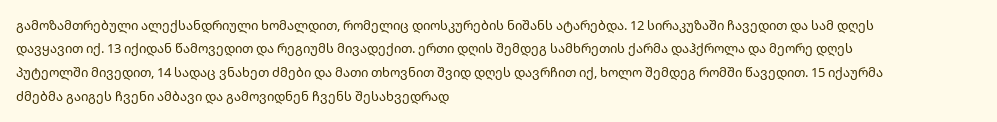გამოზამთრებული ალექსანდრიული ხომალდით, რომელიც დიოსკურების ნიშანს ატარებდა. 12 სირაკუზაში ჩავედით და სამ დღეს დავყავით იქ. 13 იქიდან წამოვედით და რეგიუმს მივადექით. ერთი დღის შემდეგ სამხრეთის ქარმა დაჰქროლა და მეორე დღეს პუტეოლში მივედით, 14 სადაც ვნახეთ ძმები და მათი თხოვნით შვიდ დღეს დავრჩით იქ, ხოლო შემდეგ რომში წავედით. 15 იქაურმა ძმებმა გაიგეს ჩვენი ამბავი და გამოვიდნენ ჩვენს შესახვედრად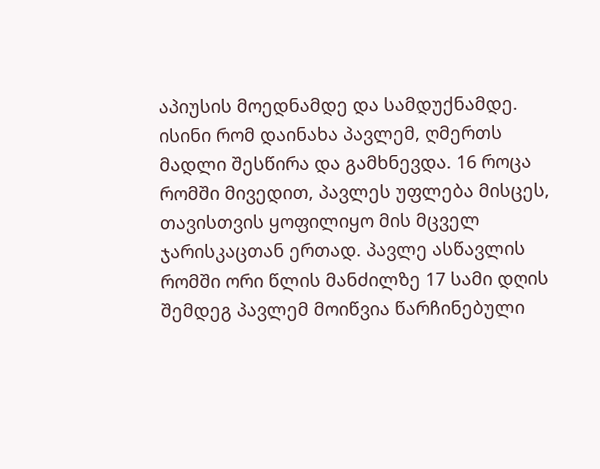აპიუსის მოედნამდე და სამდუქნამდე. ისინი რომ დაინახა პავლემ, ღმერთს მადლი შესწირა და გამხნევდა. 16 როცა რომში მივედით, პავლეს უფლება მისცეს, თავისთვის ყოფილიყო მის მცველ ჯარისკაცთან ერთად. პავლე ასწავლის რომში ორი წლის მანძილზე 17 სამი დღის შემდეგ პავლემ მოიწვია წარჩინებული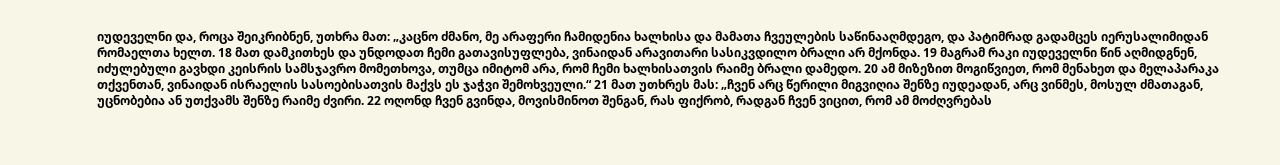იუდეველნი და, როცა შეიკრიბნენ, უთხრა მათ: „კაცნო ძმანო, მე არაფერი ჩამიდენია ხალხისა და მამათა ჩვეულების საწინააღმდეგო, და პატიმრად გადამცეს იერუსალიმიდან რომაელთა ხელთ. 18 მათ დამკითხეს და უნდოდათ ჩემი გათავისუფლება, ვინაიდან არავითარი სასიკვდილო ბრალი არ მქონდა. 19 მაგრამ რაკი იუდეველნი წინ აღმიდგნენ, იძულებული გავხდი კეისრის სამსჯავრო მომეთხოვა, თუმცა იმიტომ არა, რომ ჩემი ხალხისათვის რაიმე ბრალი დამედო. 20 ამ მიზეზით მოგიწვიეთ, რომ მენახეთ და მელაპარაკა თქვენთან, ვინაიდან ისრაელის სასოებისათვის მაქვს ეს ჯაჭვი შემოხვეული.“ 21 მათ უთხრეს მას: „ჩვენ არც წერილი მიგვიღია შენზე იუდეადან, არც ვინმეს, მოსულ ძმათაგან, უცნობებია ან უთქვამს შენზე რაიმე ძვირი. 22 ოღონდ ჩვენ გვინდა, მოვისმინოთ შენგან, რას ფიქრობ, რადგან ჩვენ ვიცით, რომ ამ მოძღვრებას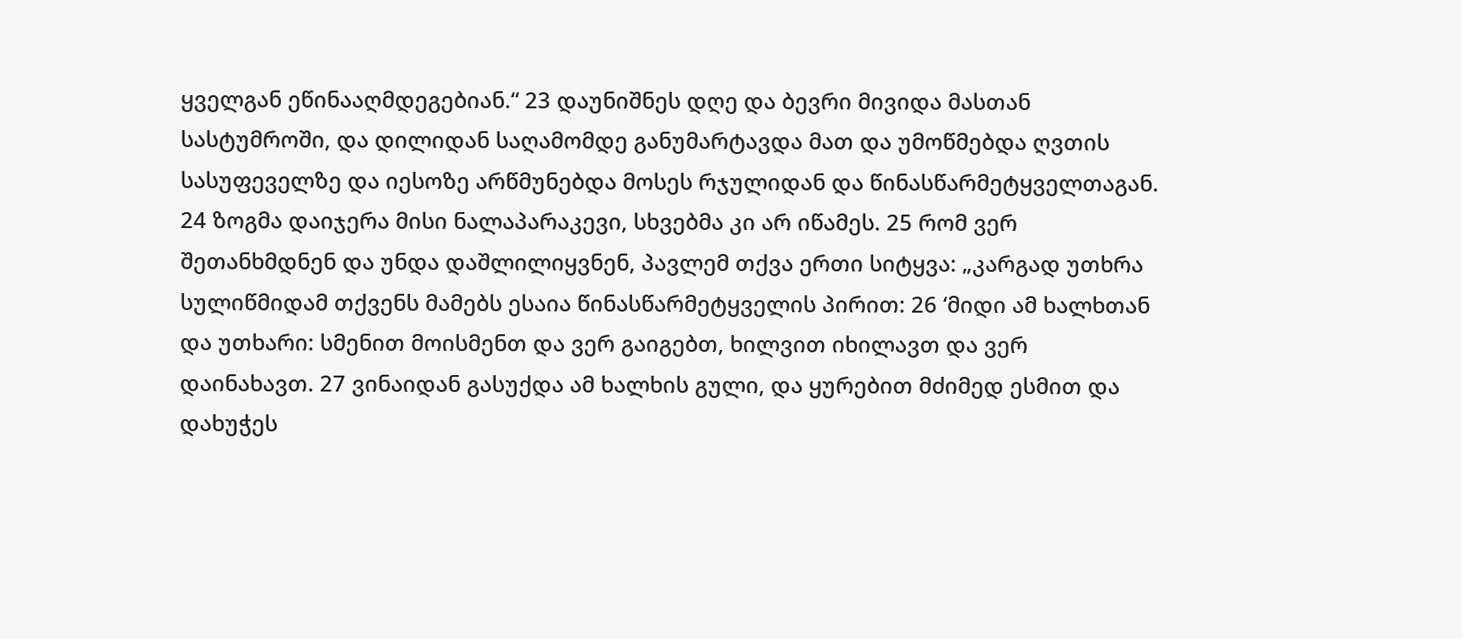ყველგან ეწინააღმდეგებიან.“ 23 დაუნიშნეს დღე და ბევრი მივიდა მასთან სასტუმროში, და დილიდან საღამომდე განუმარტავდა მათ და უმოწმებდა ღვთის სასუფეველზე და იესოზე არწმუნებდა მოსეს რჯულიდან და წინასწარმეტყველთაგან. 24 ზოგმა დაიჯერა მისი ნალაპარაკევი, სხვებმა კი არ იწამეს. 25 რომ ვერ შეთანხმდნენ და უნდა დაშლილიყვნენ, პავლემ თქვა ერთი სიტყვა: „კარგად უთხრა სულიწმიდამ თქვენს მამებს ესაია წინასწარმეტყველის პირით: 26 ‘მიდი ამ ხალხთან და უთხარი: სმენით მოისმენთ და ვერ გაიგებთ, ხილვით იხილავთ და ვერ დაინახავთ. 27 ვინაიდან გასუქდა ამ ხალხის გული, და ყურებით მძიმედ ესმით და დახუჭეს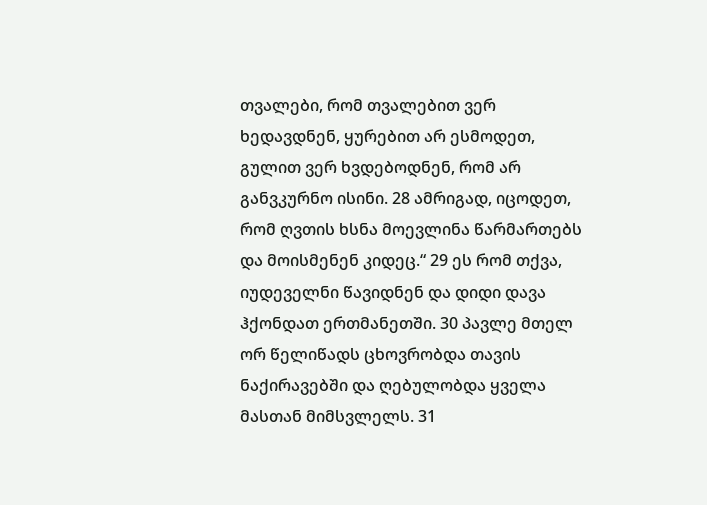თვალები, რომ თვალებით ვერ ხედავდნენ, ყურებით არ ესმოდეთ, გულით ვერ ხვდებოდნენ, რომ არ განვკურნო ისინი. 28 ამრიგად, იცოდეთ, რომ ღვთის ხსნა მოევლინა წარმართებს და მოისმენენ კიდეც.“ 29 ეს რომ თქვა, იუდეველნი წავიდნენ და დიდი დავა ჰქონდათ ერთმანეთში. 30 პავლე მთელ ორ წელიწადს ცხოვრობდა თავის ნაქირავებში და ღებულობდა ყველა მასთან მიმსვლელს. 31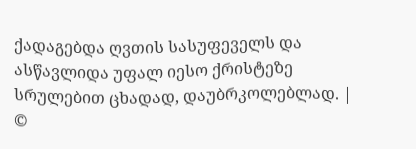ქადაგებდა ღვთის სასუფეველს და ასწავლიდა უფალ იესო ქრისტეზე სრულებით ცხადად, დაუბრკოლებლად. |
©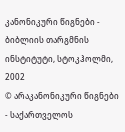კანონიკური წიგნები - ბიბლიის თარგმნის ინსტიტუტი, სტოკჰოლმი, 2002
© არაკანონიკური წიგნები - საქართველოს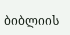ბიბლიის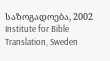საზოგადოება, 2002
Institute for Bible Translation, Sweden